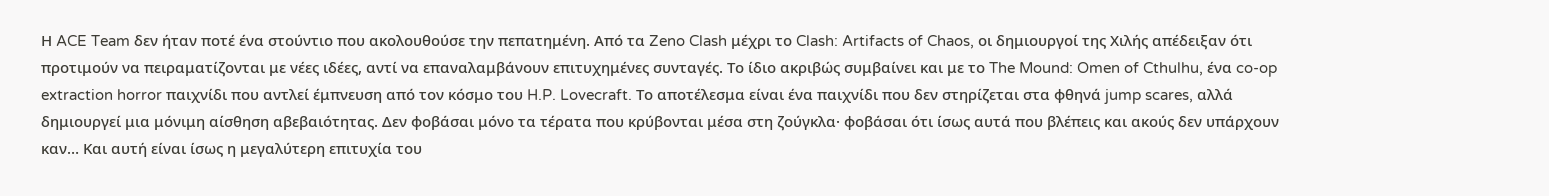Η ACE Team δεν ήταν ποτέ ένα στούντιο που ακολουθούσε την πεπατημένη. Από τα Zeno Clash μέχρι το Clash: Artifacts of Chaos, οι δημιουργοί της Χιλής απέδειξαν ότι προτιμούν να πειραματίζονται με νέες ιδέες, αντί να επαναλαμβάνουν επιτυχημένες συνταγές. Το ίδιο ακριβώς συμβαίνει και με το The Mound: Omen of Cthulhu, ένα co-op extraction horror παιχνίδι που αντλεί έμπνευση από τον κόσμο του H.P. Lovecraft. Το αποτέλεσμα είναι ένα παιχνίδι που δεν στηρίζεται στα φθηνά jump scares, αλλά δημιουργεί μια μόνιμη αίσθηση αβεβαιότητας. Δεν φοβάσαι μόνο τα τέρατα που κρύβονται μέσα στη ζούγκλα· φοβάσαι ότι ίσως αυτά που βλέπεις και ακούς δεν υπάρχουν καν… Και αυτή είναι ίσως η μεγαλύτερη επιτυχία του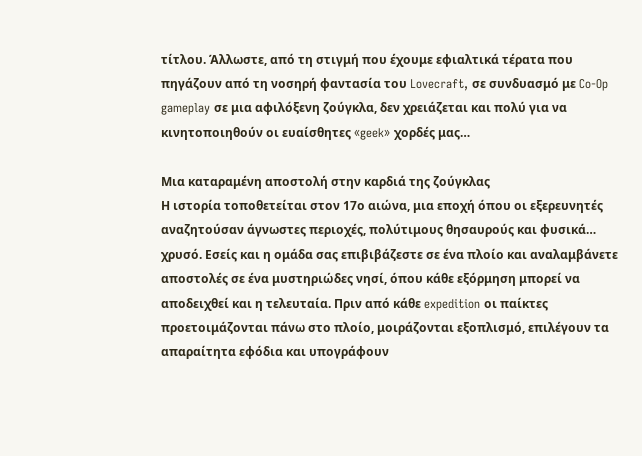τίτλου. Άλλωστε, από τη στιγμή που έχουμε εφιαλτικά τέρατα που πηγάζουν από τη νοσηρή φαντασία του Lovecraft, σε συνδυασμό με Co-Op gameplay σε μια αφιλόξενη ζούγκλα, δεν χρειάζεται και πολύ για να κινητοποιηθούν οι ευαίσθητες «geek» χορδές μας…

Μια καταραμένη αποστολή στην καρδιά της ζούγκλας
Η ιστορία τοποθετείται στον 17ο αιώνα, μια εποχή όπου οι εξερευνητές αναζητούσαν άγνωστες περιοχές, πολύτιμους θησαυρούς και φυσικά… χρυσό. Εσείς και η ομάδα σας επιβιβάζεστε σε ένα πλοίο και αναλαμβάνετε αποστολές σε ένα μυστηριώδες νησί, όπου κάθε εξόρμηση μπορεί να αποδειχθεί και η τελευταία. Πριν από κάθε expedition οι παίκτες προετοιμάζονται πάνω στο πλοίο, μοιράζονται εξοπλισμό, επιλέγουν τα απαραίτητα εφόδια και υπογράφουν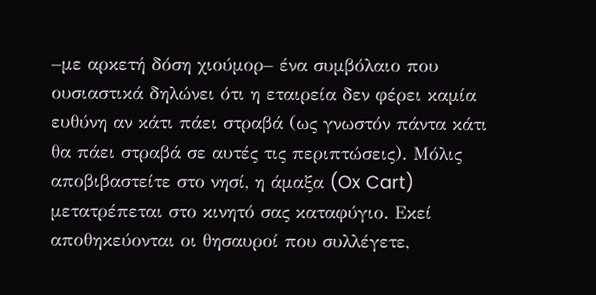–με αρκετή δόση χιούμορ– ένα συμβόλαιο που ουσιαστικά δηλώνει ότι η εταιρεία δεν φέρει καμία ευθύνη αν κάτι πάει στραβά (ως γνωστόν πάντα κάτι θα πάει στραβά σε αυτές τις περιπτώσεις). Μόλις αποβιβαστείτε στο νησί, η άμαξα (Ox Cart) μετατρέπεται στο κινητό σας καταφύγιο. Εκεί αποθηκεύονται οι θησαυροί που συλλέγετε,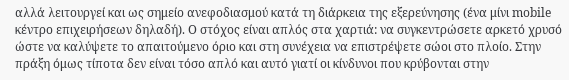αλλά λειτουργεί και ως σημείο ανεφοδιασμού κατά τη διάρκεια της εξερεύνησης (ένα μίνι mobile κέντρο επιχειρήσεων δηλαδή). Ο στόχος είναι απλός στα χαρτιά: να συγκεντρώσετε αρκετό χρυσό ώστε να καλύψετε το απαιτούμενο όριο και στη συνέχεια να επιστρέψετε σώοι στο πλοίο. Στην πράξη όμως τίποτα δεν είναι τόσο απλό και αυτό γιατί οι κίνδυνοι που κρύβονται στην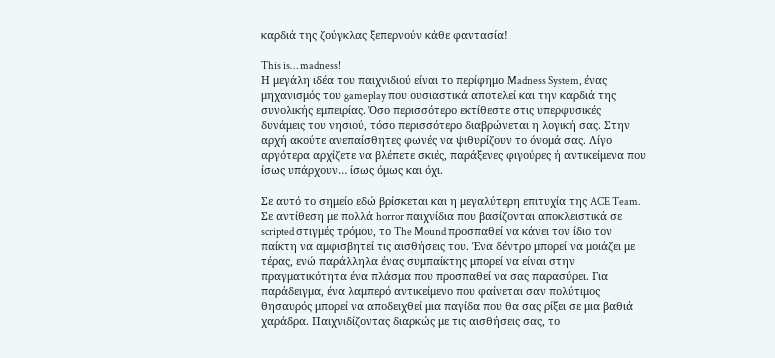καρδιά της ζούγκλας ξεπερνούν κάθε φαντασία!

This is… madness!
Η μεγάλη ιδέα του παιχνιδιού είναι το περίφημο Madness System, ένας μηχανισμός του gameplay που ουσιαστικά αποτελεί και την καρδιά της συνολικής εμπειρίας. Όσο περισσότερο εκτίθεστε στις υπερφυσικές δυνάμεις του νησιού, τόσο περισσότερο διαβρώνεται η λογική σας. Στην αρχή ακούτε ανεπαίσθητες φωνές να ψιθυρίζουν το όνομά σας. Λίγο αργότερα αρχίζετε να βλέπετε σκιές, παράξενες φιγούρες ή αντικείμενα που ίσως υπάρχουν… ίσως όμως και όχι.

Σε αυτό το σημείο εδώ βρίσκεται και η μεγαλύτερη επιτυχία της ACE Team. Σε αντίθεση με πολλά horror παιχνίδια που βασίζονται αποκλειστικά σε scripted στιγμές τρόμου, το The Mound προσπαθεί να κάνει τον ίδιο τον παίκτη να αμφισβητεί τις αισθήσεις του. Ένα δέντρο μπορεί να μοιάζει με τέρας, ενώ παράλληλα ένας συμπαίκτης μπορεί να είναι στην πραγματικότητα ένα πλάσμα που προσπαθεί να σας παρασύρει. Για παράδειγμα, ένα λαμπερό αντικείμενο που φαίνεται σαν πολύτιμος θησαυρός μπορεί να αποδειχθεί μια παγίδα που θα σας ρίξει σε μια βαθιά χαράδρα. Παιχνιδίζοντας διαρκώς με τις αισθήσεις σας, το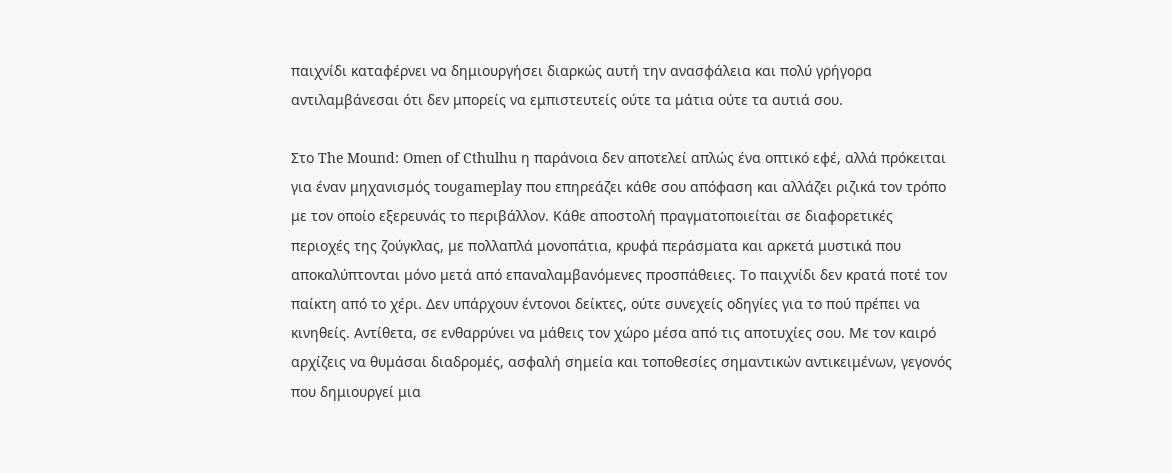παιχνίδι καταφέρνει να δημιουργήσει διαρκώς αυτή την ανασφάλεια και πολύ γρήγορα αντιλαμβάνεσαι ότι δεν μπορείς να εμπιστευτείς ούτε τα μάτια ούτε τα αυτιά σου.

Στο The Mound: Omen of Cthulhu η παράνοια δεν αποτελεί απλώς ένα οπτικό εφέ, αλλά πρόκειται για έναν μηχανισμός τουgameplay που επηρεάζει κάθε σου απόφαση και αλλάζει ριζικά τον τρόπο με τον οποίο εξερευνάς το περιβάλλον. Κάθε αποστολή πραγματοποιείται σε διαφορετικές περιοχές της ζούγκλας, με πολλαπλά μονοπάτια, κρυφά περάσματα και αρκετά μυστικά που αποκαλύπτονται μόνο μετά από επαναλαμβανόμενες προσπάθειες. Το παιχνίδι δεν κρατά ποτέ τον παίκτη από το χέρι. Δεν υπάρχουν έντονοι δείκτες, ούτε συνεχείς οδηγίες για το πού πρέπει να κινηθείς. Αντίθετα, σε ενθαρρύνει να μάθεις τον χώρο μέσα από τις αποτυχίες σου. Με τον καιρό αρχίζεις να θυμάσαι διαδρομές, ασφαλή σημεία και τοποθεσίες σημαντικών αντικειμένων, γεγονός που δημιουργεί μια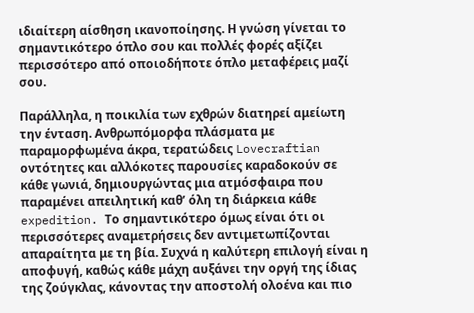ιδιαίτερη αίσθηση ικανοποίησης. Η γνώση γίνεται το σημαντικότερο όπλο σου και πολλές φορές αξίζει περισσότερο από οποιοδήποτε όπλο μεταφέρεις μαζί σου.

Παράλληλα, η ποικιλία των εχθρών διατηρεί αμείωτη την ένταση. Ανθρωπόμορφα πλάσματα με παραμορφωμένα άκρα, τερατώδεις Lovecraftian οντότητες και αλλόκοτες παρουσίες καραδοκούν σε κάθε γωνιά, δημιουργώντας μια ατμόσφαιρα που παραμένει απειλητική καθ’ όλη τη διάρκεια κάθε expedition. Το σημαντικότερο όμως είναι ότι οι περισσότερες αναμετρήσεις δεν αντιμετωπίζονται απαραίτητα με τη βία. Συχνά η καλύτερη επιλογή είναι η αποφυγή, καθώς κάθε μάχη αυξάνει την οργή της ίδιας της ζούγκλας, κάνοντας την αποστολή ολοένα και πιο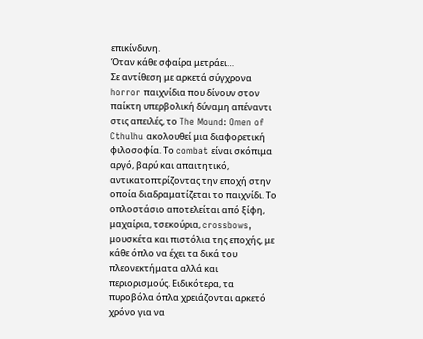επικίνδυνη.
Όταν κάθε σφαίρα μετράει…
Σε αντίθεση με αρκετά σύγχρονα horror παιχνίδια που δίνουν στον παίκτη υπερβολική δύναμη απέναντι στις απειλές, το The Mound: Omen of Cthulhu ακολουθεί μια διαφορετική φιλοσοφία. Το combat είναι σκόπιμα αργό, βαρύ και απαιτητικό, αντικατοπτρίζοντας την εποχή στην οποία διαδραματίζεται το παιχνίδι. Το οπλοστάσιο αποτελείται από ξίφη, μαχαίρια, τσεκούρια, crossbows, μουσκέτα και πιστόλια της εποχής, με κάθε όπλο να έχει τα δικά του πλεονεκτήματα αλλά και περιορισμούς. Ειδικότερα, τα πυροβόλα όπλα χρειάζονται αρκετό χρόνο για να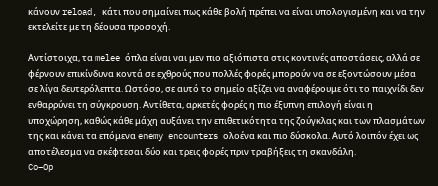κάνουν reload, κάτι που σημαίνει πως κάθε βολή πρέπει να είναι υπολογισμένη και να την εκτελείτε με τη δέουσα προσοχή.

Αντίστοιχα, τα melee όπλα είναι ναι μεν πιο αξιόπιστα στις κοντινές αποστάσεις, αλλά σε φέρνουν επικίνδυνα κοντά σε εχθρούς που πολλές φορές μπορούν να σε εξοντώσουν μέσα σε λίγα δευτερόλεπτα. Ωστόσο, σε αυτό το σημείο αξίζει να αναφέρουμε ότι το παιχνίδι δεν ενθαρρύνει τη σύγκρουση. Αντίθετα, αρκετές φορές η πιο έξυπνη επιλογή είναι η υποχώρηση, καθώς κάθε μάχη αυξάνει την επιθετικότητα της ζούγκλας και των πλασμάτων της και κάνει τα επόμενα enemy encounters ολοένα και πιο δύσκολα. Αυτό λοιπόν έχει ως αποτέλεσμα να σκέφτεσαι δύο και τρεις φορές πριν τραβήξεις τη σκανδάλη.
Co–Op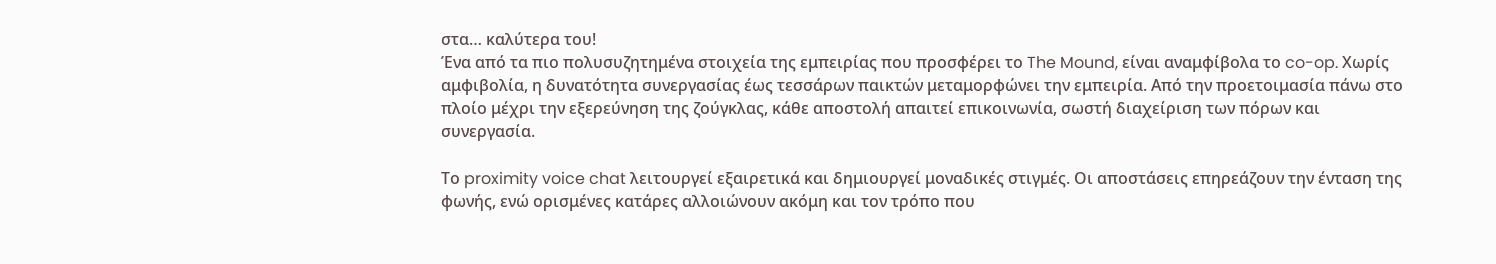στα… καλύτερα του!
Ένα από τα πιο πολυσυζητημένα στοιχεία της εμπειρίας που προσφέρει το The Mound, είναι αναμφίβολα το co-op. Χωρίς αμφιβολία, η δυνατότητα συνεργασίας έως τεσσάρων παικτών μεταμορφώνει την εμπειρία. Από την προετοιμασία πάνω στο πλοίο μέχρι την εξερεύνηση της ζούγκλας, κάθε αποστολή απαιτεί επικοινωνία, σωστή διαχείριση των πόρων και συνεργασία.

Το proximity voice chat λειτουργεί εξαιρετικά και δημιουργεί μοναδικές στιγμές. Οι αποστάσεις επηρεάζουν την ένταση της φωνής, ενώ ορισμένες κατάρες αλλοιώνουν ακόμη και τον τρόπο που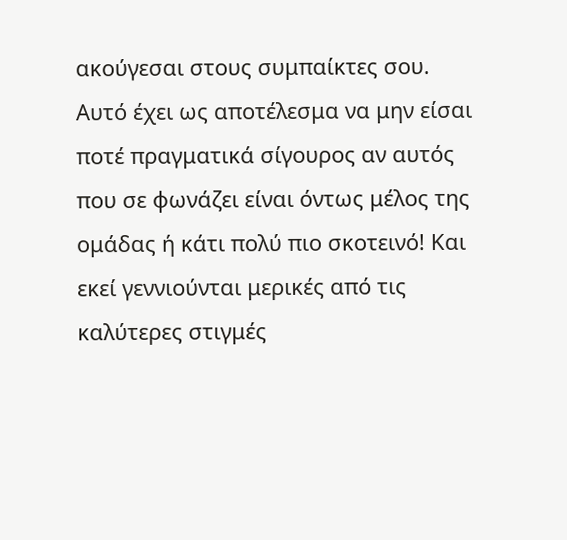ακούγεσαι στους συμπαίκτες σου. Αυτό έχει ως αποτέλεσμα να μην είσαι ποτέ πραγματικά σίγουρος αν αυτός που σε φωνάζει είναι όντως μέλος της ομάδας ή κάτι πολύ πιο σκοτεινό! Και εκεί γεννιούνται μερικές από τις καλύτερες στιγμές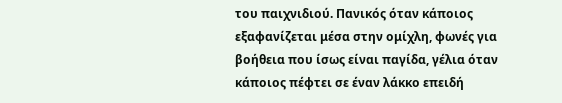του παιχνιδιού. Πανικός όταν κάποιος εξαφανίζεται μέσα στην ομίχλη, φωνές για βοήθεια που ίσως είναι παγίδα, γέλια όταν κάποιος πέφτει σε έναν λάκκο επειδή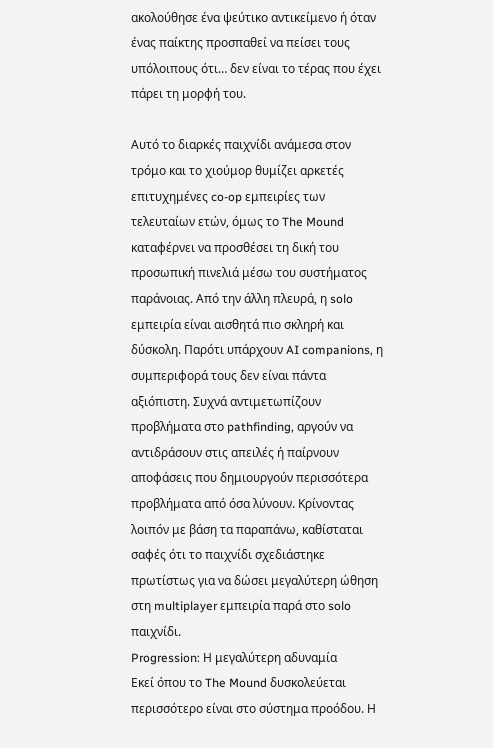ακολούθησε ένα ψεύτικο αντικείμενο ή όταν ένας παίκτης προσπαθεί να πείσει τους υπόλοιπους ότι… δεν είναι το τέρας που έχει πάρει τη μορφή του.

Αυτό το διαρκές παιχνίδι ανάμεσα στον τρόμο και το χιούμορ θυμίζει αρκετές επιτυχημένες co-op εμπειρίες των τελευταίων ετών, όμως το The Mound καταφέρνει να προσθέσει τη δική του προσωπική πινελιά μέσω του συστήματος παράνοιας. Από την άλλη πλευρά, η solo εμπειρία είναι αισθητά πιο σκληρή και δύσκολη. Παρότι υπάρχουν AI companions, η συμπεριφορά τους δεν είναι πάντα αξιόπιστη. Συχνά αντιμετωπίζουν προβλήματα στο pathfinding, αργούν να αντιδράσουν στις απειλές ή παίρνουν αποφάσεις που δημιουργούν περισσότερα προβλήματα από όσα λύνουν. Κρίνοντας λοιπόν με βάση τα παραπάνω, καθίσταται σαφές ότι το παιχνίδι σχεδιάστηκε πρωτίστως για να δώσει μεγαλύτερη ώθηση στη multiplayer εμπειρία παρά στο solo παιχνίδι.
Progression: Η μεγαλύτερη αδυναμία
Εκεί όπου το The Mound δυσκολεύεται περισσότερο είναι στο σύστημα προόδου. Η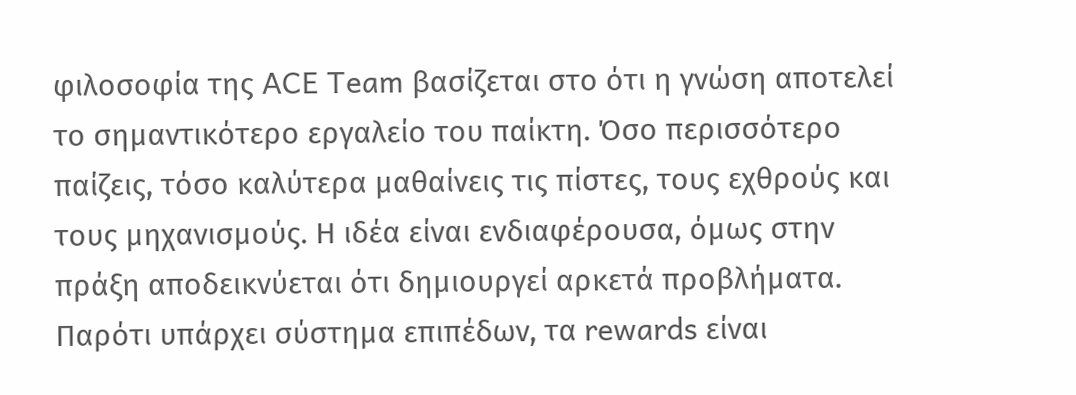φιλοσοφία της ACE Team βασίζεται στο ότι η γνώση αποτελεί το σημαντικότερο εργαλείο του παίκτη. Όσο περισσότερο παίζεις, τόσο καλύτερα μαθαίνεις τις πίστες, τους εχθρούς και τους μηχανισμούς. Η ιδέα είναι ενδιαφέρουσα, όμως στην πράξη αποδεικνύεται ότι δημιουργεί αρκετά προβλήματα. Παρότι υπάρχει σύστημα επιπέδων, τα rewards είναι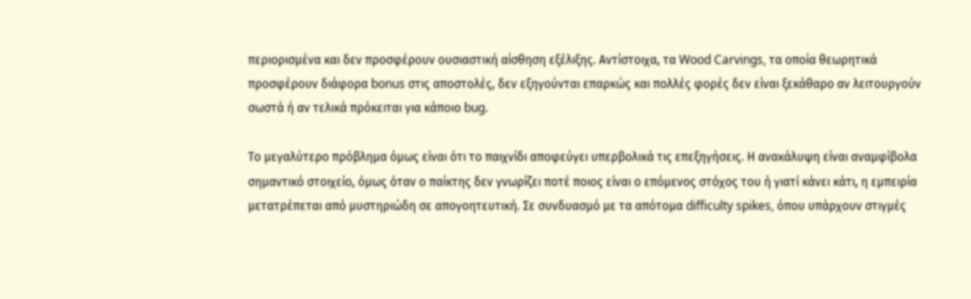περιορισμένα και δεν προσφέρουν ουσιαστική αίσθηση εξέλιξης. Αντίστοιχα, τα Wood Carvings, τα οποία θεωρητικά προσφέρουν διάφορα bonus στις αποστολές, δεν εξηγούνται επαρκώς και πολλές φορές δεν είναι ξεκάθαρο αν λειτουργούν σωστά ή αν τελικά πρόκειται για κάποιο bug.

Το μεγαλύτερο πρόβλημα όμως είναι ότι το παιχνίδι αποφεύγει υπερβολικά τις επεξηγήσεις. Η ανακάλυψη είναι αναμφίβολα σημαντικό στοιχείο, όμως όταν ο παίκτης δεν γνωρίζει ποτέ ποιος είναι ο επόμενος στόχος του ή γιατί κάνει κάτι, η εμπειρία μετατρέπεται από μυστηριώδη σε απογοητευτική. Σε συνδυασμό με τα απότομα difficulty spikes, όπου υπάρχουν στιγμές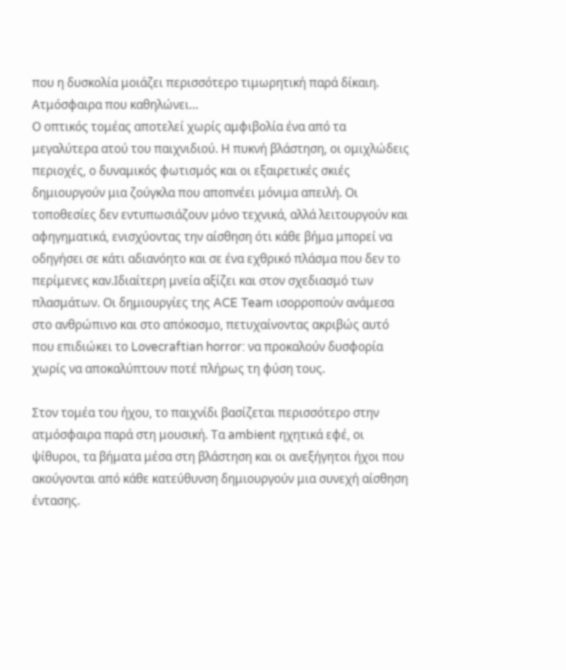που η δυσκολία μοιάζει περισσότερο τιμωρητική παρά δίκαιη.
Ατμόσφαιρα που καθηλώνει…
Ο οπτικός τομέας αποτελεί χωρίς αμφιβολία ένα από τα μεγαλύτερα ατού του παιχνιδιού. Η πυκνή βλάστηση, οι ομιχλώδεις περιοχές, ο δυναμικός φωτισμός και οι εξαιρετικές σκιές δημιουργούν μια ζούγκλα που αποπνέει μόνιμα απειλή. Οι τοποθεσίες δεν εντυπωσιάζουν μόνο τεχνικά, αλλά λειτουργούν και αφηγηματικά, ενισχύοντας την αίσθηση ότι κάθε βήμα μπορεί να οδηγήσει σε κάτι αδιανόητο και σε ένα εχθρικό πλάσμα που δεν το περίμενες καν.Ιδιαίτερη μνεία αξίζει και στον σχεδιασμό των πλασμάτων. Οι δημιουργίες της ACE Team ισορροπούν ανάμεσα στο ανθρώπινο και στο απόκοσμο, πετυχαίνοντας ακριβώς αυτό που επιδιώκει το Lovecraftian horror: να προκαλούν δυσφορία χωρίς να αποκαλύπτουν ποτέ πλήρως τη φύση τους.

Στον τομέα του ήχου, το παιχνίδι βασίζεται περισσότερο στην ατμόσφαιρα παρά στη μουσική. Τα ambient ηχητικά εφέ, οι ψίθυροι, τα βήματα μέσα στη βλάστηση και οι ανεξήγητοι ήχοι που ακούγονται από κάθε κατεύθυνση δημιουργούν μια συνεχή αίσθηση έντασης.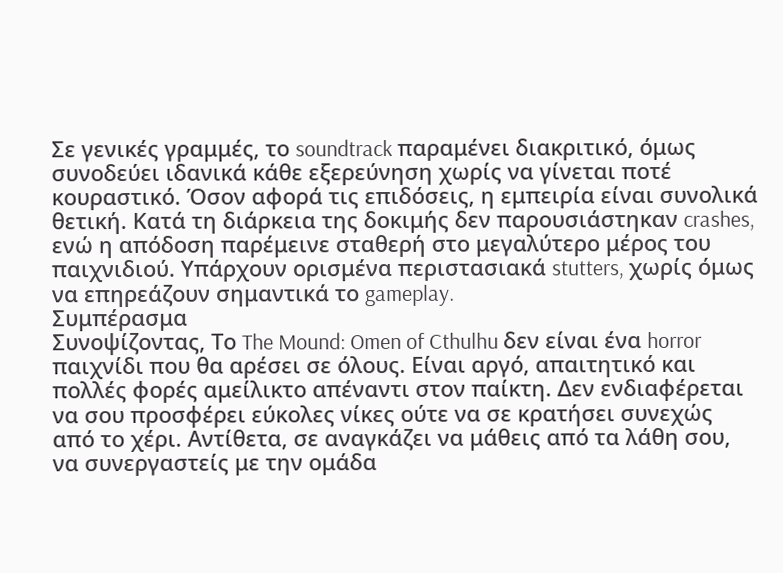Σε γενικές γραμμές, το soundtrack παραμένει διακριτικό, όμως συνοδεύει ιδανικά κάθε εξερεύνηση χωρίς να γίνεται ποτέ κουραστικό. Όσον αφορά τις επιδόσεις, η εμπειρία είναι συνολικά θετική. Κατά τη διάρκεια της δοκιμής δεν παρουσιάστηκαν crashes, ενώ η απόδοση παρέμεινε σταθερή στο μεγαλύτερο μέρος του παιχνιδιού. Υπάρχουν ορισμένα περιστασιακά stutters, χωρίς όμως να επηρεάζουν σημαντικά το gameplay.
Συμπέρασμα
Συνοψίζοντας, Το The Mound: Omen of Cthulhu δεν είναι ένα horror παιχνίδι που θα αρέσει σε όλους. Είναι αργό, απαιτητικό και πολλές φορές αμείλικτο απέναντι στον παίκτη. Δεν ενδιαφέρεται να σου προσφέρει εύκολες νίκες ούτε να σε κρατήσει συνεχώς από το χέρι. Αντίθετα, σε αναγκάζει να μάθεις από τα λάθη σου, να συνεργαστείς με την ομάδα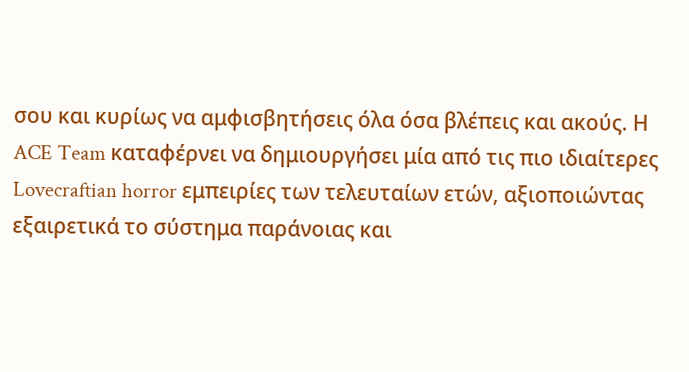σου και κυρίως να αμφισβητήσεις όλα όσα βλέπεις και ακούς. Η ACE Team καταφέρνει να δημιουργήσει μία από τις πιο ιδιαίτερες Lovecraftian horror εμπειρίες των τελευταίων ετών, αξιοποιώντας εξαιρετικά το σύστημα παράνοιας και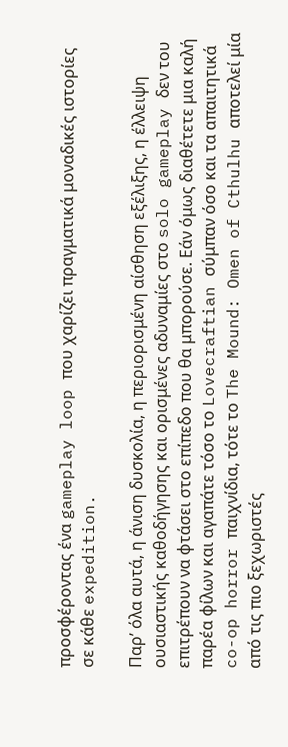προσφέροντας ένα gameplay loop που χαρίζει πραγματικά μοναδικές ιστορίες σε κάθε expedition.

Παρ’ όλα αυτά, η άνιση δυσκολία, η περιορισμένη αίσθηση εξέλιξης, η έλλειψη ουσιαστικής καθοδήγησης και ορισμένες αδυναμίες στο solo gameplay δεν του επιτρέπουν να φτάσει στο επίπεδο που θα μπορούσε. Εάν όμως διαθέτετε μια καλή παρέα φίλων και αγαπάτε τόσο το Lovecraftian σύμπαν όσο και τα απαιτητικά co-op horror παιχνίδια, τότε το The Mound: Omen of Cthulhu αποτελεί μία από τις πιο ξεχωριστές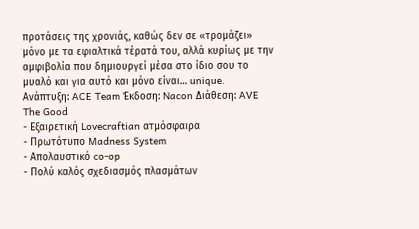προτάσεις της χρονιάς, καθώς δεν σε «τρομάζει» μόνο με τα εφιαλτικά τέρατά του, αλλά κυρίως με την αμφιβολία που δημιουργεί μέσα στο ίδιο σου το μυαλό και για αυτό και μόνο είναι… unique.
Ανάπτυξη: ACE Team Έκδοση: Nacon Διάθεση: AVE
The Good
- Εξαιρετική Lovecraftian ατμόσφαιρα
- Πρωτότυπο Madness System
- Απολαυστικό co-op
- Πολύ καλός σχεδιασμός πλασμάτων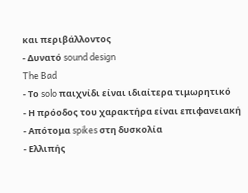και περιβάλλοντος
- Δυνατό sound design
The Bad
- Το solo παιχνίδι είναι ιδιαίτερα τιμωρητικό
- Η πρόοδος του χαρακτήρα είναι επιφανειακή
- Απότομα spikes στη δυσκολία
- Ελλιπής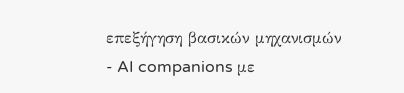επεξήγηση βασικών μηχανισμών
- AI companions με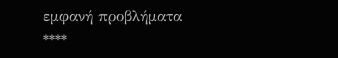εμφανή προβλήματα
****